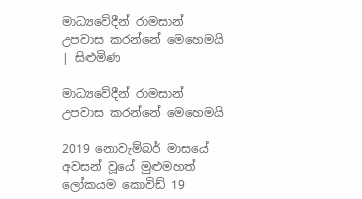මාධ්‍යවේදීන් රාමසාන් උපවාස කරන්නේ මෙහෙමයි | සිළුමිණ

මාධ්‍යවේදීන් රාමසාන් උපවාස කරන්නේ මෙහෙමයි

2019 නොවැම්බර් මාසයේ අවසන් වූයේ මුළුමහත් ලෝකයම කොවිඩ් 19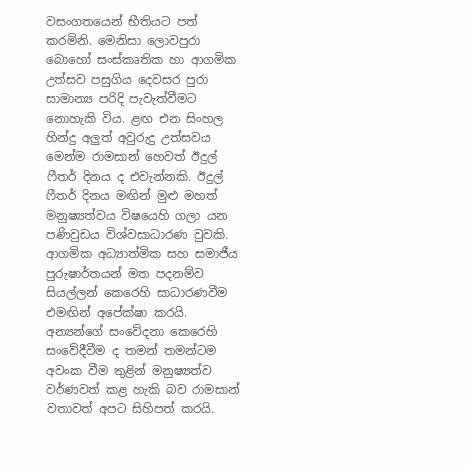වසංගතයෙන් භීතියට පත් කරමිනි. මෙනිසා ලොවපුරා බොහෝ සංස්කෘතික හා ආගමික උත්සව පසුගිය දෙවසර පුරා සාමාන්‍ය පරිදි පැවැත්වීමට නොහැකි විය. ළඟ එන සිංහල හින්දු අලුත් අවුරුදු උත්සවය මෙන්ම රාමසාන් හෙවත් ඊදුල් ෆීතර් දිනය ද එවැන්නකි. ඊදුල් ෆීතර් දිනය මඟින් මුළු මහත් මනුෂ්‍යත්වය විෂයෙහි ගලා යන පණිවුඩය විශ්වසාධාරණ වුවකි. ආගමික අධ්‍යාත්මික සහ සමාජීය පුරුෂාර්තයන් මත පදනම්ව සියල්ලන් කෙරෙහි සාධාරණවීම එමඟින් අපේක්ෂා කරයි. අන්‍යන්ගේ සංවේදනා කෙරෙහි සංවේදීවීම ද තමන් තමන්ටම අවංක වීම තුළින් මනුෂ්‍යත්ව වර්ණවත් කළ හැකි බව රාමසාන් වතාවත් අපට සිහිපත් කරයි.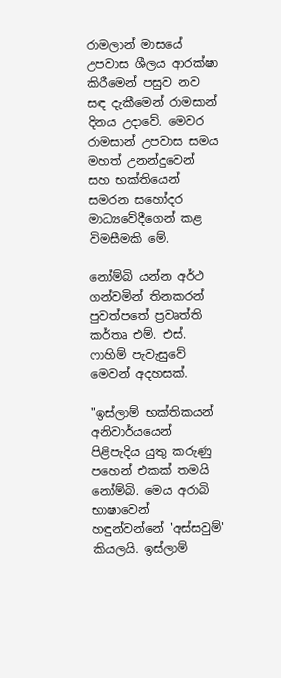රාමලාන් මාසයේ උපවාස ශීලය ආරක්ෂා කිරීමෙන් පසුව නව සඳ දැකීමෙන් රාමසාන් දිනය උදාවේ. මෙවර රාමසාන් උපවාස සමය මහත් උනන්දුවෙන් සහ භක්තියෙන් සමරන සහෝදර මාධ්‍යවේදීගෙන් කළ විමසීමකි මේ.

නෝම්බි යන්න අර්ථ ගන්වමින් තිනකරන් පුවත්පතේ ප්‍රවෘත්ති කර්තෘ එම්. එස්. ෆාහිම් පැවැසුවේ මෙවන් අදහසක්.

"ඉස්ලාම් භක්තිකයන් අනිවාර්යයෙන් පිළිපැදිය යුතු කරුණු පහෙන් එකක් තමයි නෝම්බි. මෙය අරාබි භාෂාවෙන් හඳුන්වන්නේ 'අස්සවුම්' කියලයි. ඉස්ලාම්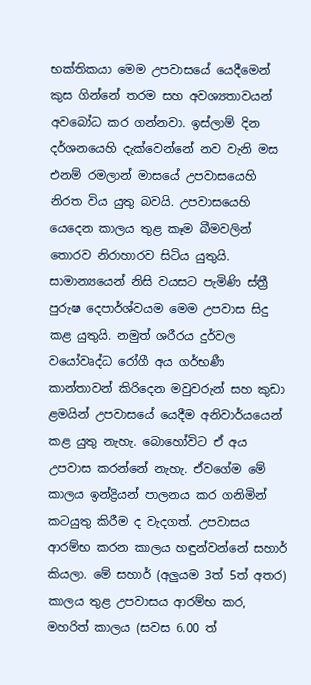භක්තිකයා මෙම උපවාසයේ යෙදීමෙන් කුස ගින්නේ තරම සහ අවශ්‍යතාවයන් අවබෝධ කර ගන්නවා. ඉස්ලාම් දින දර්ශනයෙහි දැක්වෙන්නේ නව වැනි මස එනම් රමලාන් මාසයේ උපවාසයෙහි නිරත විය යුතු බවයි. උපවාසයෙහි යෙදෙන කාලය තුළ කෑම බීමවලින් තොරව නිරාහාරව සිටිය යුතුයි. සාමාන්‍යයෙන් නිසි වයසට පැමිණි ස්ත්‍රී පුරුෂ දෙපාර්ශ්වයම මෙම උපවාස සිදු කළ යුතුයි. නමුත් ශරීරය දුර්වල වයෝවෘද්ධ රෝගී අය ගර්භණී කාන්තාවන් කිරිදෙන මවුවරුන් සහ කුඩා ළමයින් උපවාසයේ යෙදීම අනිවාර්යයෙන් කළ යුතු නැහැ. බොහෝවිට ඒ අය උපවාස කරන්නේ නැහැ. ඒවගේම මේ කාලය ඉන්ද්‍රියන් පාලනය කර ගනිමින් කටයුතු කිරීම ද වැදගත්. උපවාසය ආරම්භ කරන කාලය හඳුන්වන්නේ සහාර් කියලා. මේ සහාර් (අලුයම 3ත් 5ත් අතර) කාලය තුළ උපවාසය ආරම්භ කර, මහරිත් කාලය (සවස 6.00 ත්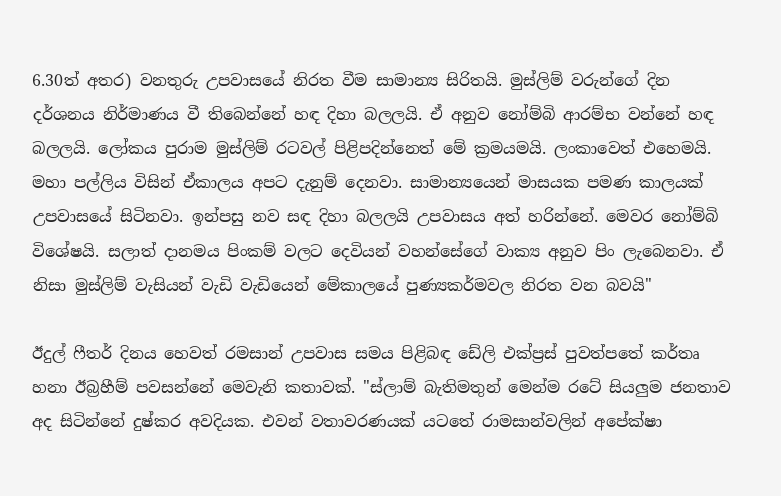6.30ත් අතර) වනතුරු උපවාසයේ නිරත වීම සාමාන්‍ය සිරිතයි. මුස්ලිම් වරුන්ගේ දින දර්ශනය නිර්මාණය වී තිබෙන්නේ හඳ දිහා බලලයි. ඒ අනුව නෝම්බි ආරම්භ වන්නේ හඳ බලලයි. ලෝකය පුරාම මුස්ලිම් රටවල් පිළිපදින්නෙත් මේ ක්‍රමයමයි. ලංකාවෙත් එහෙමයි. මහා පල්ලිය විසින් ඒකාලය අපට දැනුම් දෙනවා. සාමාන්‍යයෙන් මාසයක පමණ කාලයක් උපවාසයේ සිටිනවා. ඉන්පසු නව සඳ දිහා බලලයි උපවාසය අත් හරින්නේ. මෙවර නෝම්බි විශේෂයි. සලාත් දානමය පිංකම් වලට දෙවියන් වහන්සේගේ වාක්‍ය අනුව පිං ලැබෙනවා. ඒ නිසා මුස්ලිම් වැසියන් වැඩි වැඩියෙන් මේකාලයේ පුණ්‍යකර්මවල නිරත වන බවයි"

ඊදුල් ෆීතර් දිනය හෙවත් රමසාන් උපවාස සමය පිළිබඳ ඩේලි එක්ප්‍රස් පුවත්පතේ කර්තෘ හනා ඊබ්‍රහීම් පවසන්නේ මෙවැනි කතාවක්. "ස්ලාම් බැතිමතුන් මෙන්ම රටේ සියලුම ජනතාව අද සිටින්නේ දුෂ්කර අවදියක. එවන් වතාවරණයක් යටතේ රාමසාන්වලින් අපේක්ෂා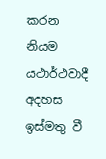කරන නියම යථාර්ථවාදී අදහස ඉස්මතු වී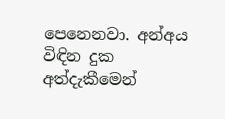පෙනෙනවා. අන්අය විඳින දුක අත්දැකීමෙන්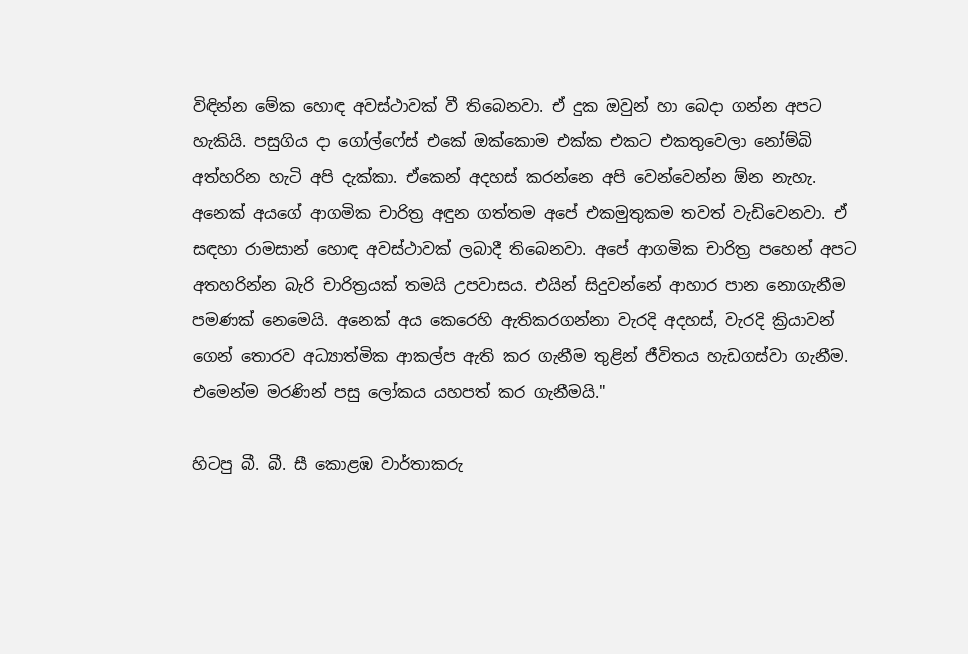විඳින්න මේක හොඳ අවස්ථාවක් වී තිබෙනවා. ඒ දුක ඔවුන් හා බෙදා ගන්න අපට හැකියි. පසුගිය දා ගෝල්ෆේස් එකේ ඔක්කොම එක්ක එකට එකතුවෙලා නෝම්බි අත්හරින හැටි අපි දැක්කා. ඒකෙන් අදහස් කරන්නෙ අපි වෙන්වෙන්න ඕන නැහැ. අනෙක් අයගේ ආගමික චාරිත්‍ර අඳුන ගත්තම අපේ එකමුතුකම තවත් වැඩිවෙනවා. ඒ සඳහා රාමසාන් හොඳ අවස්ථාවක් ලබාදී තිබෙනවා. අපේ ආගමික චාරිත්‍ර පහෙන් අපට අතහරින්න බැරි චාරිත්‍රයක් තමයි උපවාසය. එයින් සිදුවන්නේ ආහාර පාන නොගැනීම පමණක් නෙමෙයි. අනෙක් අය කෙරෙහි ඇතිකරගන්නා වැරදි අදහස්, වැරදි ක්‍රියාවන් ගෙන් තොරව අධ්‍යාත්මික ආකල්ප ඇති කර ගැනීම තුළින් ජීවිතය හැඩගස්වා ගැනීම. එමෙන්ම මරණින් පසු ලෝකය යහපත් කර ගැනීමයි."

හිටපු බී. බී. සී කොළඹ වාර්තාකරු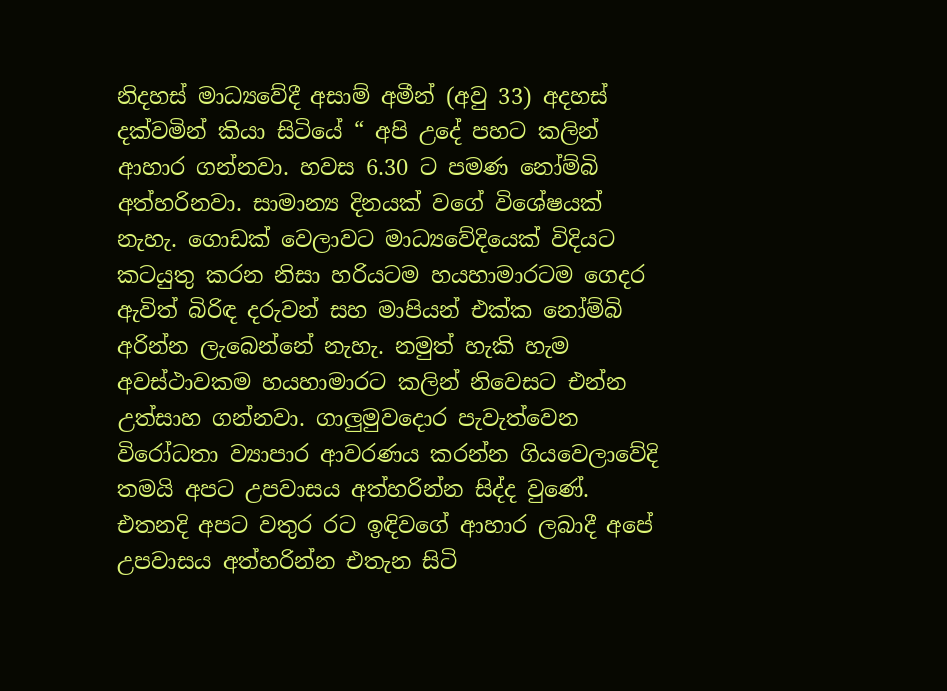නිදහස් මාධ්‍යවේදී අසාම් අමීන් (අවු 33) අදහස් දක්වමින් කියා සිටියේ “ අපි උදේ පහට කලින් ආහාර ගන්නවා. හවස 6.30 ට පමණ නෝම්බි අත්හරිනවා. සාමාන්‍ය දිනයක් වගේ විශේෂයක් නැහැ. ගොඩක් වෙලාවට මාධ්‍යවේදියෙක් විදියට කටයුතු කරන නිසා හරියටම හයහාමාරටම ගෙදර ඇවිත් බිරිඳ දරුවන් සහ මාපියන් එක්ක නෝම්බි අරින්න ලැබෙන්නේ නැහැ. නමුත් හැකි හැම අවස්ථාවකම හයහාමාරට කලින් නිවෙසට එන්න උත්සාහ ගන්නවා. ගාලුමුවදොර පැවැත්වෙන විරෝධතා ව්‍යාපාර ආවරණය කරන්න ගියවෙලාවේදි තමයි අපට උපවාසය අත්හරින්න සිද්ද වුණේ. එතනදි අපට වතුර රට ඉඳිවගේ ආහාර ලබාදී අපේ උපවාසය අත්හරින්න එතැන සිටි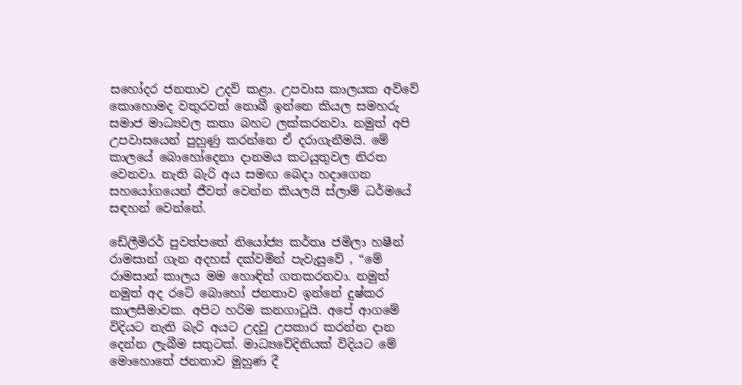සහෝදර ජනතාව උදව් කළා. උපවාස කාලයක අව්වේ කොහොමද වතුරවත් නොබී ඉන්නෙ කියල සමහරු සමාජ මාධ්‍යවල කතා බහට ලක්කරනවා. නමුත් අපි උපවාසයෙන් පුහුණු කරන්නෙ ඒ දරාගැනීමයි. මේ කාලයේ බොහෝදෙනා දානමය කටයුතුවල නිරත වෙනවා. නැති බැරි අය සමඟ බෙදා හදාගෙන සහයෝගයෙන් ජීවත් වෙන්න කියලයි ස්ලාම් ධර්මයේ සඳහන් වෙන්නේ.

ඩේලීමිරර් පුවත්පතේ නියෝජ්‍ය කර්තෘ ජමිලා හෂීන් රාමසාන් ගැන අදහස් දක්වමින් පැවැසුවේ , “මේ රාමසාන් කාලය මම හොඳින් ගතකරනවා. නමුත් නමුත් අද රටේ බොහෝ ජනතාව ඉන්නේ දුෂ්කර කාලසීමාවක. අපිට හරිම කනගාටුයි. අපේ ආගමේ විදියට නැති බැරි අයට උදවු උපකාර කරන්න දාන දෙන්න ලැබීම සතුටක්. මාධ්‍යවේදිනියක් විදියට මේ මොහොතේ ජනතාව මුහුණ දී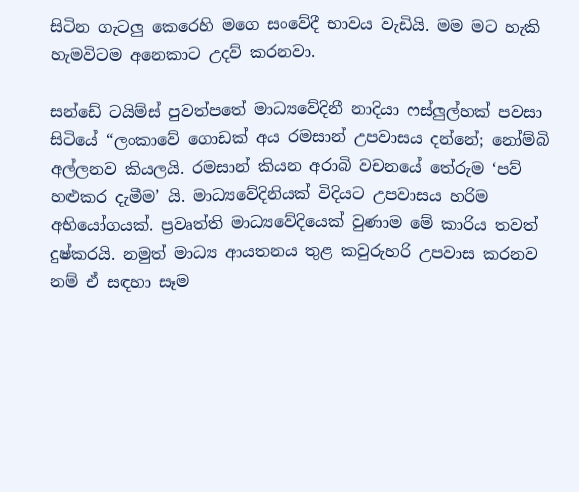සිටින ගැටලු කෙරෙහි මගෙ සංවේදී භාවය වැඩියි. මම මට හැකි හැමවිටම අනෙකාට උදව් කරනවා.

සන්ඩේ ටයිම්ස් පුවත්පතේ මාධ්‍යවේදිනී නාදියා ෆස්ලුල්හක් පවසා සිටියේ “ලංකාවේ ගොඩක් අය රමසාන් උපවාසය දන්නේ; නෝම්බි අල්ලනව කියලයි. රමසාන් කියන අරාබි වචනයේ තේරුම ‘පව් හළුකර දැමීම’ යි. මාධ්‍යවේදිනියක් විදියට උපවාසය හරිම අභියෝගයක්. ප්‍රවෘත්ති මාධ්‍යවේදියෙක් වුණාම මේ කාරිය තවත් දුෂ්කරයි. නමුත් මාධ්‍ය ආයතනය තුළ කවුරුහරි උපවාස කරනව නම් ඒ සඳහා සෑම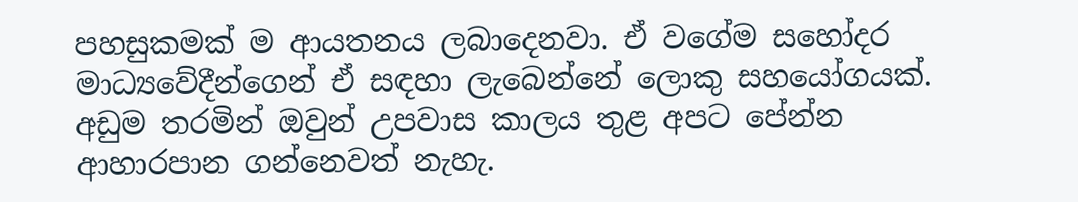පහසුකමක් ම ආයතනය ලබාදෙනවා. ඒ වගේම සහෝදර මාධ්‍යවේදීන්ගෙන් ඒ සඳහා ලැබෙන්නේ ලොකු සහයෝගයක්. අඩුම තරමින් ඔවුන් උපවාස කාලය තුළ අපට පේන්න ආහාරපාන ගන්නෙවත් නැහැ.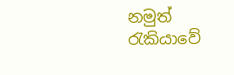නමුත් රැකියාවේ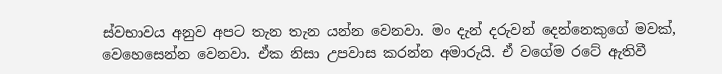ස්වභාවය අනුව අපට තැන තැන යන්න වෙනවා. මං දැන් දරුවන් දෙන්නෙකුගේ මවක්, වෙහෙසෙන්න වෙනවා. ඒක නිසා උපවාස කරන්න අමාරුයි. ඒ වගේම රටේ ඇතිවී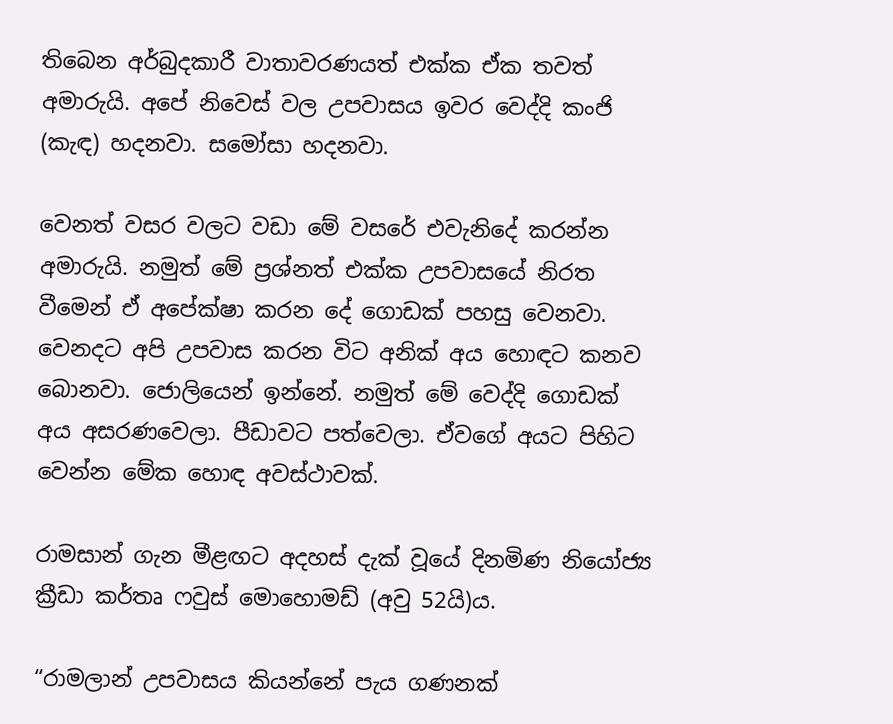තිබෙන අර්බුදකාරී වාතාවරණයත් එක්ක ඒක තවත් අමාරුයි. අපේ නිවෙස් වල උපවාසය ඉවර වෙද්දි කංජි (කැඳ) හදනවා. සමෝසා හදනවා.

වෙනත් වසර වලට වඩා මේ වසරේ එවැනිදේ කරන්න අමාරුයි. නමුත් මේ ප්‍රශ්නත් එක්ක උපවාසයේ නිරත වීමෙන් ඒ අපේක්ෂා කරන දේ ගොඩක් පහසු වෙනවා. වෙනදට අපි උපවාස කරන විට අනික් අය හොඳට කනව බොනවා. ජොලියෙන් ඉන්නේ. නමුත් මේ වෙද්දි ගොඩක් අය අසරණවෙලා. පීඩාවට පත්වෙලා. ඒවගේ අයට පිහිට වෙන්න මේක හොඳ අවස්ථාවක්.

රාමසාන් ගැන මීළඟට අදහස් දැක් වූයේ දිනමිණ නියෝජ්‍ය ක්‍රීඩා කර්තෘ ෆවුස් මොහොමඩ් (අවු 52යි)ය.

“රාමලාන් උපවාසය කියන්නේ පැය ගණනක්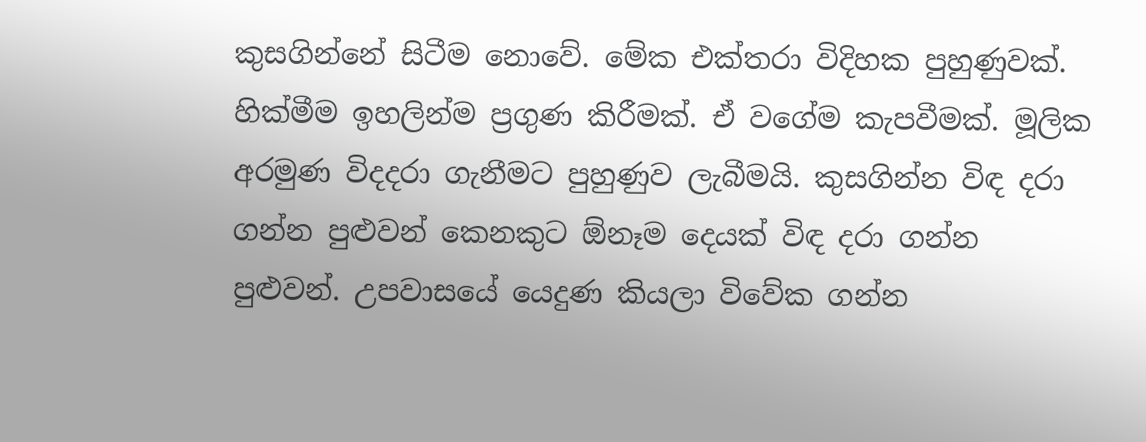කුසගින්නේ සිටීම නොවේ. මේක එක්තරා විදිහක පුහුණුවක්. හික්මීම ඉහලින්ම ප්‍රගුණ කිරීමක්. ඒ වගේම කැපවීමක්. මූලික අරමුණ විදදරා ගැනීමට පුහුණුව ලැබීමයි. කුසගින්න විඳ දරා ගන්න පුළුවන් කෙනකුට ඕනෑම දෙයක් විඳ දරා ගන්න පුළුවන්. උපවාසයේ යෙදුණ කියලා විවේක ගන්න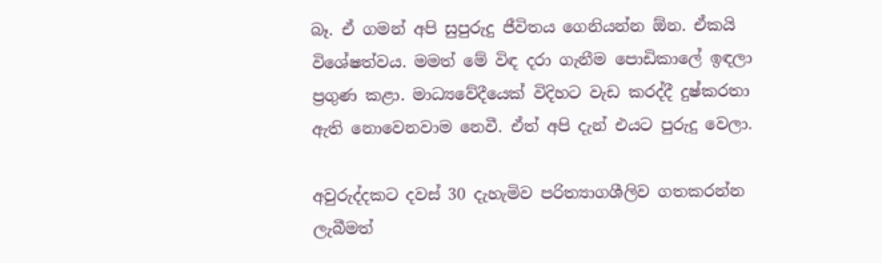බෑ. ඒ ගමන් අපි සුපුරුදු ජීවිතය ගෙනියන්න ඕන. ඒකයි විශේෂත්වය. මමත් මේ විඳ දරා ගැනීම පොඩිකාලේ ඉඳලා ප්‍රගුණ කළා. මාධ්‍යවේදීයෙක් විදිහට වැඩ කරද්දී දුෂ්කරතා ඇති නොවෙනවාම නෙවී. ඒත් අපි දැන් එයට පුරුදු වෙලා.

අවුරුද්දකට දවස් 30 දැහැමිව පරිත්‍යාගශීලිව ගතකරන්න ලැබීමත්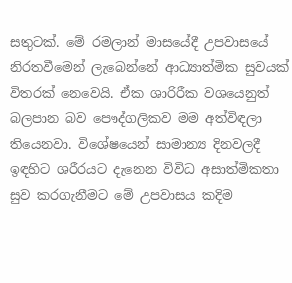සතුටක්. මේ රමලාන් මාසයේදී උපවාසයේ නිරතවීමෙන් ලැබෙන්නේ ආධ්‍යාත්මික සුවයක් විතරක් නෙවෙයි. ඒක ශාරිරීක වශයෙනුත් බලපාන බව පෞද්ගලිකව මම අත්විඳලා තියෙනවා. විශේෂයෙන් සාමාන්‍ය දිනවලදී ඉඳහිට ශරීරයට දැනෙන විවිධ අසාත්මිකතා සුව කරගැනීමට මේ උපවාසය කදිම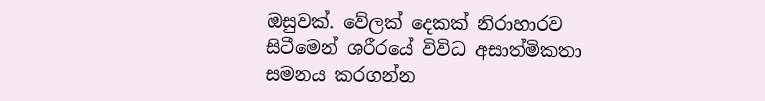ඔසුවක්. වේලක් දෙකක් නිරාහාරව සිටීමෙන් ශරීරයේ විවිධ අසාත්මිකතා සමනය කරගන්න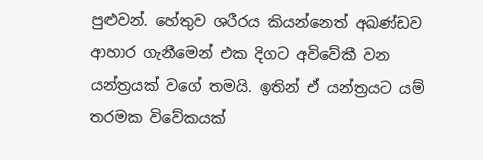පුළුවන්. හේතුව ශරීරය කියන්නෙත් අඛණ්ඩව ආහාර ගැනීමෙන් එක දිගට අවිවේකී වන යන්ත්‍රයක් වගේ තමයි. ඉතින් ඒ යන්ත්‍රයට යම් තරමක විවේකයක්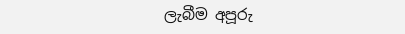ලැබීම අපූරු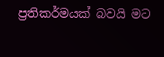ප්‍රතිකර්මයක් බවයි මට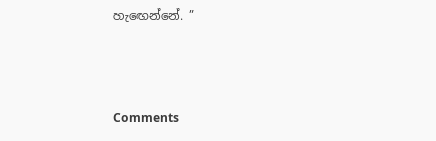හැඟෙන්නේ. ”



Comments